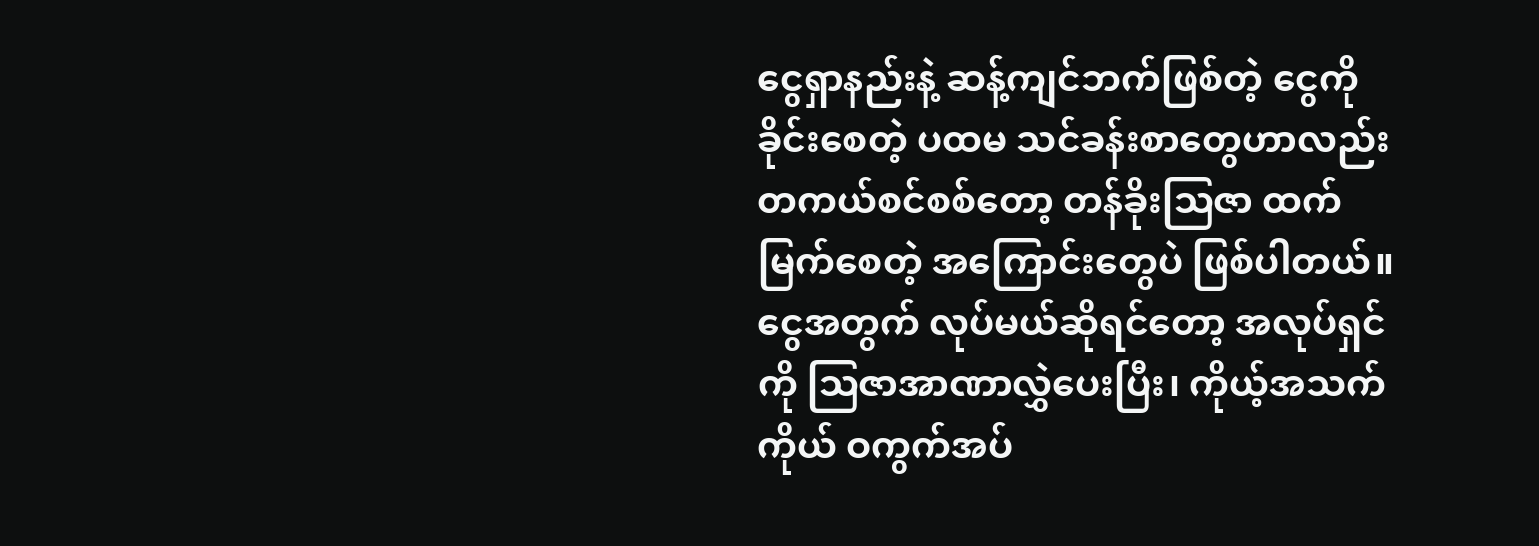ငွေရှာနည်းနဲ့ ဆန့်ကျင်ဘက်ဖြစ်တဲ့ ငွေကို ခိုင်းစေတဲ့ ပထမ သင်ခန်းစာတွေဟာလည်း တကယ်စင်စစ်တော့ တန်ခိုးဩဇာ ထက်မြက်စေတဲ့ အကြောင်းတွေပဲ ဖြစ်ပါတယ်။
ငွေအတွက် လုပ်မယ်ဆိုရင်တော့ အလုပ်ရှင်ကို ဩဇာအာဏာလွှဲပေးပြီး၊ ကိုယ့်အသက် ကိုယ် ဝကွက်အပ်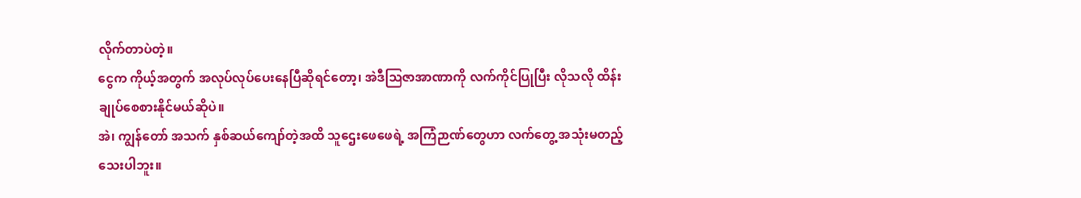လိုက်တာပဲတဲ့။
ငွေက ကိုယ့်အတွက် အလုပ်လုပ်ပေးနေပြီဆိုရင်တော့၊ အဲဒီဩဇာအာဏာကို လက်ကိုင်ပြုပြီး လိုသလို ထိန်းချုပ်စေစားနိုင်မယ်ဆိုပဲ။
အဲ၊ ကျွန်တော် အသက် နှစ်ဆယ်ကျော်တဲ့အထိ သူဌေးဖေဖေရဲ့ အကြံဉာဏ်တွေဟာ လက်တွေ့ အသုံးမတည့်သေးပါဘူး။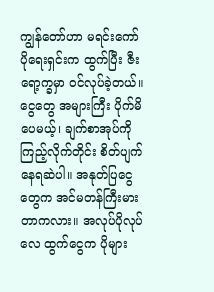ကျွန်တော်ဟာ မရင်းကော်ပိုရေးရှင်းက ထွက်ပြီး ဇီးရော့က္ခမှာ ဝင်လုပ်ခဲ့တယ်။ ငွေတွေ အများကြီး ပိုက်မိပေမယ့်၊ ချက်စာအုပ်ကို ကြည့်လိုက်တိုင်း စိတ်ပျက်နေရဆဲပါ။ အနုတ်ပြငွေတွေက အင်မတန်ကြီးမားတာကလား။ အလုပ်ပိုလုပ်လေ ထွက်ငွေက ပိုများ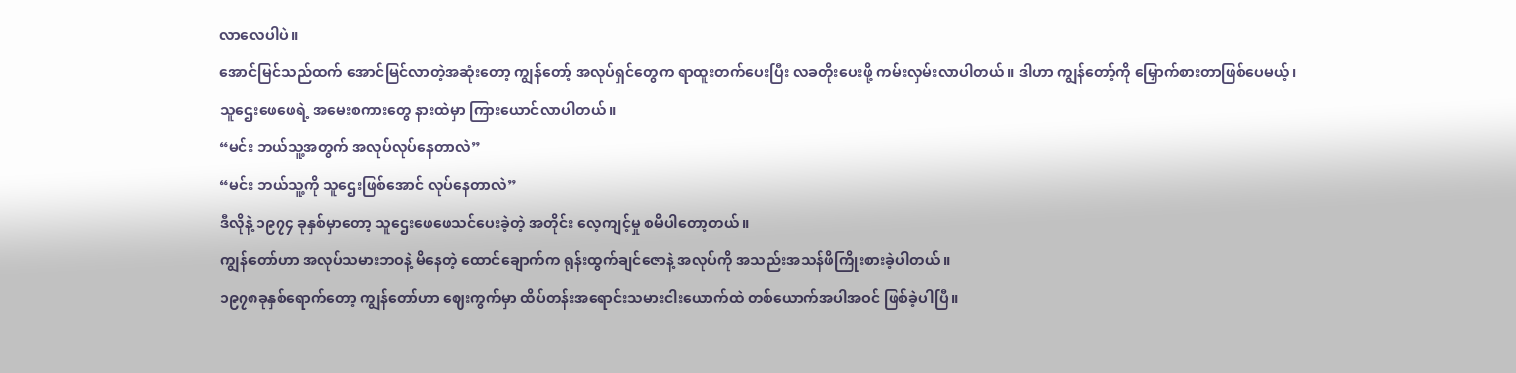လာလေပါပဲ။
အောင်မြင်သည်ထက် အောင်မြင်လာတဲ့အဆုံးတော့ ကျွန်တော့် အလုပ်ရှင်တွေက ရာထူးတက်ပေးပြီး လခတိုးပေးဖို့ ကမ်းလှမ်းလာပါတယ်။ ဒါဟာ ကျွန်တော့်ကို မြှောက်စားတာဖြစ်ပေမယ့်၊ သူဌေးဖေဖေရဲ့ အမေးစကားတွေ နားထဲမှာ ကြားယောင်လာပါတယ်။
“မင်း ဘယ်သူ့အတွက် အလုပ်လုပ်နေတာလဲ”
“မင်း ဘယ်သူ့ကို သူဌေးဖြစ်အောင် လုပ်နေတာလဲ”
ဒီလိုနဲ့ ၁၉၇၄ ခုနှစ်မှာတော့ သူဌေးဖေဖေသင်ပေးခဲ့တဲ့ အတိုင်း လေ့ကျင့်မှု စမိပါတော့တယ်။
ကျွန်တော်ဟာ အလုပ်သမားဘဝနဲ့ မိနေတဲ့ ထောင်ချောက်က ရုန်းထွက်ချင်ဇောနဲ့ အလုပ်ကို အသည်းအသန်ဖိကြိုးစားခဲ့ပါတယ်။
၁၉၇၈ခုနှစ်ရောက်တော့ ကျွန်တော်ဟာ ဈေးကွက်မှာ ထိပ်တန်းအရောင်းသမားငါးယောက်ထဲ တစ်ယောက်အပါအဝင် ဖြစ်ခဲ့ပါပြီ။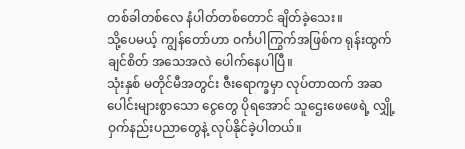တစ်ခါတစ်လေ နံပါတ်တစ်တောင် ချိတ်ခဲ့သေး။
သို့ပေမယ့် ကျွန်တော်ဟာ ဝင်္ကပါကြွက်အဖြစ်က ရုန်းထွက်ချင်စိတ် အသေအလဲ ပေါက်နေပါပြီ။
သုံးနှစ် မတိုင်မီအတွင်း ဇီးရောက္ခမှာ လုပ်တာထက် အဆပေါင်းများစွာသော ငွေတွေ ပိုရအောင် သူဌေးဖေဖေရဲ့ လျှို့ဝှက်နည်းပညာတွေနဲ့ လုပ်နိုင်ခဲ့ပါတယ်။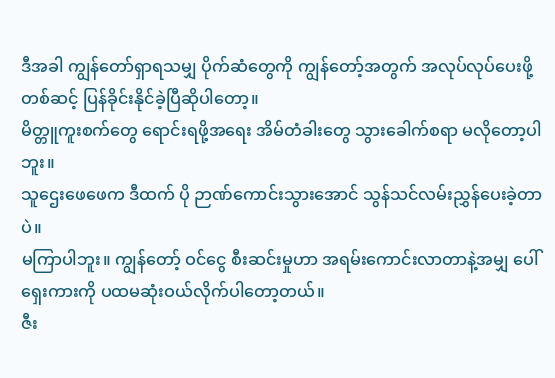ဒီအခါ ကျွန်တော်ရှာရသမျှ ပိုက်ဆံတွေကို ကျွန်တော့်အတွက် အလုပ်လုပ်ပေးဖို့ တစ်ဆင့် ပြန်ခိုင်းနိုင်ခဲ့ပြီဆိုပါတော့။
မိတ္တူကူးစက်တွေ ရောင်းရဖို့အရေး အိမ်တံခါးတွေ သွားခေါက်စရာ မလိုတော့ပါဘူး။
သူဌေးဖေဖေက ဒီထက် ပို ဉာဏ်ကောင်းသွားအောင် သွန်သင်လမ်းညွှန်ပေးခဲ့တာပဲ။
မကြာပါဘူး။ ကျွန်တော့် ဝင်ငွေ စီးဆင်းမှုဟာ အရမ်းကောင်းလာတာနဲ့အမျှ ပေါ်ရှေးကားကို ပထမဆုံးဝယ်လိုက်ပါတော့တယ်။
ဇီး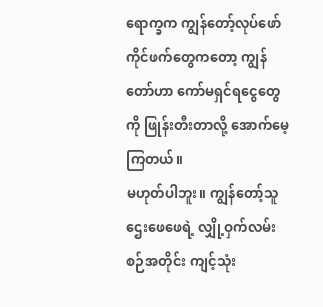ရောက္ခက ကျွန်တော့်လုပ်ဖော်ကိုင်ဖက်တွေကတော့ ကျွန်တော်ဟာ ကော်မရှင်ရငွေတွေကို ဖြုန်းတီးတာလို့ အောက်မေ့ကြတယ်။
မဟုတ်ပါဘူး။ ကျွန်တော့်သူဌေးဖေဖေရဲ့ လျှို့ဝှက်လမ်းစဉ်အတိုင်း ကျင့်သုံး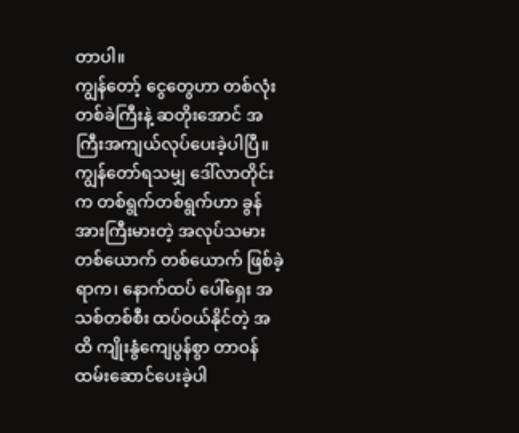တာပါ။
ကျွန်တော့် ငွေတွေဟာ တစ်လုံးတစ်ခဲကြီးနဲ့ ဆတိုးအောင် အကြီးအကျယ်လုပ်ပေးခဲ့ပါပြီ။
ကျွန်တော်ရသမျှ ဒေါ်လာတိုင်းက တစ်ရွက်တစ်ရွက်ဟာ ခွန်အားကြီးမားတဲ့ အလုပ်သမားတစ်ယောက် တစ်ယောက် ဖြစ်ခဲ့ရာက၊ နောက်ထပ် ပေါ်ရှေး အသစ်တစ်စီး ထပ်ဝယ်နိုင်တဲ့ အထိ ကျိုးနွံကျေပွန်စွာ တာဝန်ထမ်းဆောင်ပေးခဲ့ပါ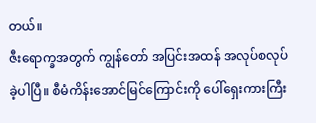တယ်။
ဇီးရောက္ခအတွက် ကျွန်တော် အပြင်းအထန် အလုပ်စလုပ်ခဲ့ပါပြီ။ စီမံကိန်းအောင်မြင်ကြောင်းကို ပေါ်ရှေးကားကြီး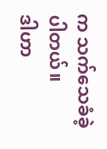က သက်သေခံခဲ့ပါတယ်။
ဒါဟာ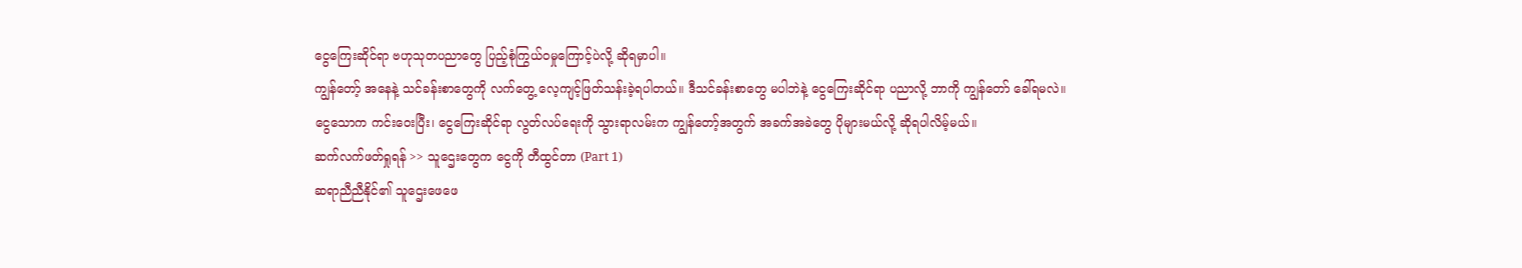ငွေကြေးဆိုင်ရာ ဗဟုသုတပညာတွေ ပြည့်စုံကြွယ်ဝမှုကြောင့်ပဲလို့ ဆိုရမှာပါ။
ကျွန်တော့် အနေနဲ့ သင်ခန်းစာတွေကို လက်တွေ့ လေ့ကျင့်ဖြတ်သန်းခဲ့ရပါတယ်။ ဒီသင်ခန်းစာတွေ မပါဘဲနဲ့ ငွေကြေးဆိုင်ရာ ပညာလို့ ဘာကို ကျွန်တော် ခေါ်ရမလဲ။
ငွေသောက ကင်းဝေးပြီး၊ ငွေကြေးဆိုင်ရာ လွတ်လပ်ရေးကို သွားရာလမ်းက ကျွန်တော့်အတွက် အခက်အခဲတွေ ပိုများမယ်လို့ ဆိုရပါလိမ့်မယ်။
ဆက်လက်ဖတ်ရှုရန် >> သူဌေးတွေက ငွေကို တီထွင်တာ (Part 1)
ဆရာညီညီနိုင်၏ သူဌေးဖေဖေ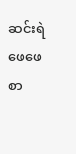ဆင်းရဲဖေဖေ စာ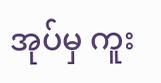အုပ်မှ ကူး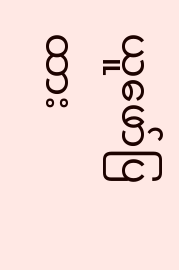ယူဖော်ပြထား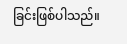ခြင်းဖြစ်ပါသည်။